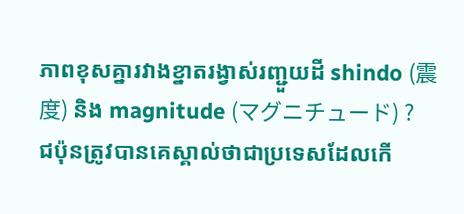ភាពខុសគ្នារវាងខ្នាតរង្វាស់រញ្ជួយដី shindo (震度) និង magnitude (マグニチュード) ?
ជប៉ុនត្រូវបានគេស្គាល់ថាជាប្រទេសដែលកើ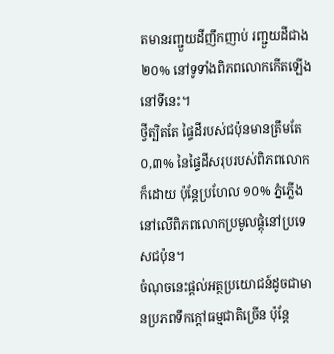តមានរញ្ជួយដីញឹកញាប់ រញ្ជួយដីជាង ២០% នៅទូទាំងពិភពលោកកើតឡើងនៅទីនេះ។
ថ្វីត្បិតតែ ផ្ទៃដីរបស់ជប៉ុនមានត្រឹមតែ ០,៣% នៃផ្ទៃដីសរុបរបស់ពិភពលោកក៏ដោយ ប៉ុន្តែប្រហែល ១០% ភ្នំភ្លើងនៅលើពិភពលោកប្រមូលផ្តុំនៅប្រទេសជប៉ុន។
ចំណុចនេះផ្តល់អត្ថប្រយោជន៍ដូចជាមានប្រភពទឹកក្តៅធម្មជាតិច្រើន ប៉ុន្តែ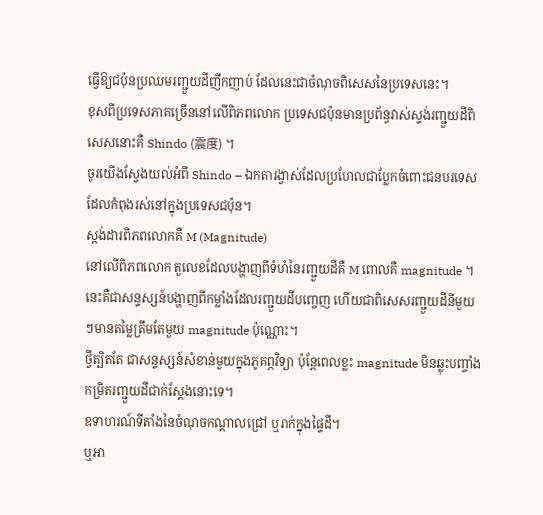ធ្វើឱ្យជប៉ុនប្រឈមរញ្ជួយដីញឹកញាប់ ដែលនេះជាចំណុចពិសេសនៃប្រទេសនេះ។
ខុសពីប្រទេសភាគច្រើននៅលើពិភពលោក ប្រទេសជប៉ុនមានប្រព័ន្ធវាស់ស្ទង់រញ្ជួយដីពិសេសនោះគឺ Shindo (震度) ។
ចូរយើងស្វែងយល់អំពី Shindo – ឯកតារង្វាស់ដែលប្រហែលជាប្លែកចំពោះជនបរទេសដែលកំពុងរស់នៅក្នុងប្រទេសជប៉ុន។
ស្តង់ដារពិភពលោកគឺ M (Magnitude)
នៅលើពិភពលោក តួលេខដែលបង្ហាញពីទំហំនៃរញ្ជួយដីគឺ M ពោលគឺ magnitude ។
នេះគឺជាសន្ទស្សន៍បង្ហាញពីកម្លាំងដែលរញ្ជួយដីបញ្ចេញ ហើយជាពិសេសរញ្ជួយដីនីមួយៗមានតម្លៃត្រឹមតែមួយ magnitude ប៉ុណ្ណោះ។
ថ្វីត្បិតតែ ជាសន្ទស្សន៍សំខាន់មួយក្នុងភូគព្ភវិទ្យា ប៉ុន្តែពេលខ្លះ magnitude មិនឆ្លុះបញ្ចាំងកម្រិតរញ្ជួយដីជាក់ស្តែងនោះទេ។
ឧទាហរណ៍ទីតាំងនៃចំណុចកណ្តាលជ្រៅ ឬរាក់ក្នុងផ្ទៃដី។
ឬអា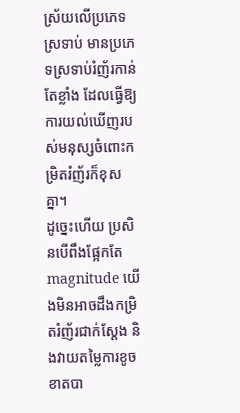ស្រ័យលើប្រភេទស្រទាប់ មានប្រភេទស្រទាប់រំញ័រកាន់តែខ្លាំង ដែលធ្វើឱ្យការយល់ឃើញរបស់មនុស្សចំពោះកម្រិតរំញ័រក៏ខុសគ្នា។
ដូច្នេះហើយ ប្រសិនបើពឹងផ្អែកតែ magnitude យើងមិនអាចដឹងកម្រិតរំញ័រជាក់ស្តែង និងវាយតម្លៃការខូចខាតបា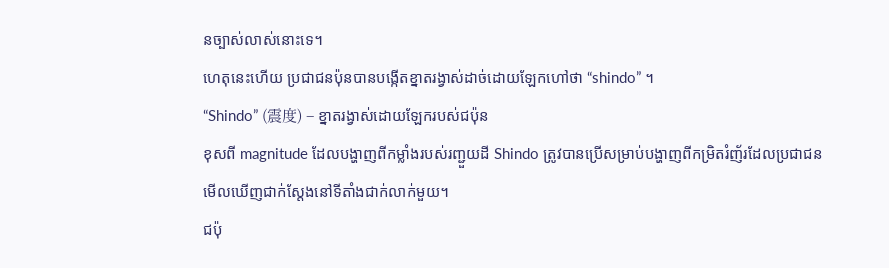នច្បាស់លាស់នោះទេ។
ហេតុនេះហើយ ប្រជាជនប៉ុនបានបង្កើតខ្នាតរង្វាស់ដាច់ដោយឡែកហៅថា “shindo” ។
“Shindo” (震度) – ខ្នាតរង្វាស់ដោយឡែករបស់ជប៉ុន
ខុសពី magnitude ដែលបង្ហាញពីកម្លាំងរបស់រញ្ជួយដី Shindo ត្រូវបានប្រើសម្រាប់បង្ហាញពីកម្រិតរំញ័រដែលប្រជាជនមើលឃើញជាក់ស្តែងនៅទីតាំងជាក់លាក់មួយ។
ជប៉ុ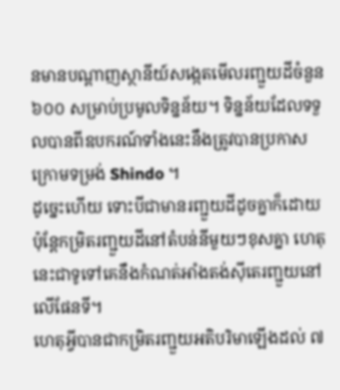នមានបណ្តាញស្ថានីយ៍សង្កេតមើលរញ្ជួយដីចំនួន ៦០០ សម្រាប់ប្រមូលទិន្នន័យ។ ទិន្នន័យដែលទទួលបានពីឧបករណ៍ទាំងនេះនឹងត្រូវបានប្រកាសក្រោមទម្រង់ Shindo ។
ដូច្នេះហើយ ទោះបីជាមានរញ្ជួយដីដូចគ្នាក៏ដោយ ប៉ុន្តែកម្រិតរញ្ជួយដីនៅតំបន់នីមួយៗខុសគ្នា ហេតុនេះជាទូទៅគេនឹងកំណត់អាំងតង់ស៊ីតេរញ្ជួយនៅលើផែនទី។
ហេតុអ្វីបានជាកម្រិតរញ្ជួយអតិបរិមាឡើងដល់ ៧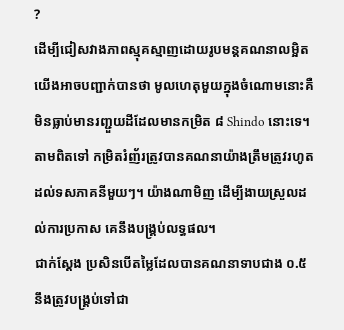?
ដើម្បីជៀសវាងភាពស្មុគស្មាញដោយរូបមន្តគណនាលម្អិត យើងអាចបញ្ជាក់បានថា មូលហេតុមួយក្នុងចំណោមនោះគឺមិនធ្លាប់មានរញ្ជួយដីដែលមានកម្រិត ៨ Shindo នោះទេ។
តាមពិតទៅ កម្រិតរំញ័រត្រូវបានគណនាយ៉ាងត្រឹមត្រូវរហូតដល់ទសភាគនីមួយៗ។ យ៉ាងណាមិញ ដើម្បីងាយស្រួលដល់ការប្រកាស គេនឹងបង្គ្រប់លទ្ធផល។
ជាក់ស្តែង ប្រសិនបើតម្លៃដែលបានគណនាទាបជាង ០.៥ នឹងត្រូវបង្គ្រប់ទៅជា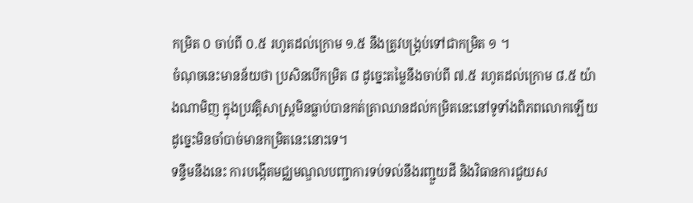កម្រិត ០ ចាប់ពី ០.៥ រហូតដល់ក្រោម ១.៥ នឹងត្រូវបង្គ្រប់ទៅជាកម្រិត ១ ។
ចំណុចនេះមានន័យថា ប្រសិនបើកម្រិត ៨ ដូច្នេះតម្លៃនឹងចាប់ពី ៧.៥ រហូតដល់ក្រោម ៨.៥ យ៉ាងណាមិញ ក្នុងប្រវត្តិសាស្ត្រមិនធ្លាប់បានកត់ត្រាឈានដល់កម្រិតនេះនៅទូទាំងពិភពលោកឡើយ ដូច្នេះមិនចាំបាច់មានកម្រិតនេះនោះទេ។
ទន្ទឹមនឹងនេះ ការបង្កើតមជ្ឈមណ្ឌលបញ្ជាការទប់ទល់នឹងរញ្ជួយដី និងវិធានការជួយស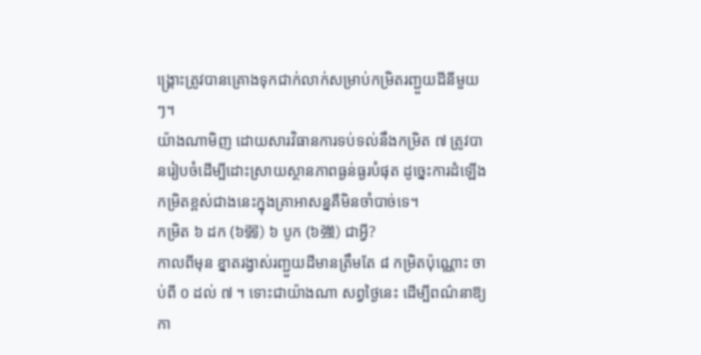ង្គ្រោះត្រូវបានគ្រោងទុកជាក់លាក់សម្រាប់កម្រិតរញ្ជួយដីនីមួយៗ។
យ៉ាងណាមិញ ដោយសារវិធានការទប់ទល់នឹងកម្រិត ៧ ត្រូវបានរៀបចំដើម្បីដោះស្រាយស្ថានភាពធ្ងន់ធ្ងរបំផុត ដូច្នេះការដំឡើងកម្រិតខ្ពស់ជាងនេះក្នុងគ្រាអាសន្នគឺមិនចាំបាច់ទេ។
កម្រិត ៦ ដក (៦弱) ៦ បូក (៦強) ជាអ្វី?
កាលពីមុន ខ្នាតរង្វាស់រញ្ជួយដីមានត្រឹមតែ ៨ កម្រិតប៉ុណ្ណោះ ចាប់ពី ០ ដល់ ៧ ។ ទោះជាយ៉ាងណា សព្វថ្ងៃនេះ ដើម្បីពណ៌នាឱ្យកា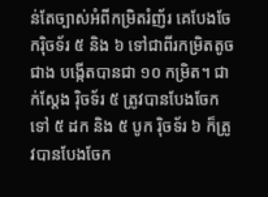ន់តែច្បាស់អំពីកម្រិតរំញ័រ គេបែងចែករ៉ិចទ័រ ៥ និង ៦ ទៅជាពីរកម្រិតតូចជាង បង្កើតបានជា ១០ កម្រិត។ ជាក់ស្តែង រ៉ិចទ័រ ៥ ត្រូវបានបែងចែកទៅ ៥ ដក និង ៥ បូក រ៉ិចទ័រ ៦ ក៏ត្រូវបានបែងចែក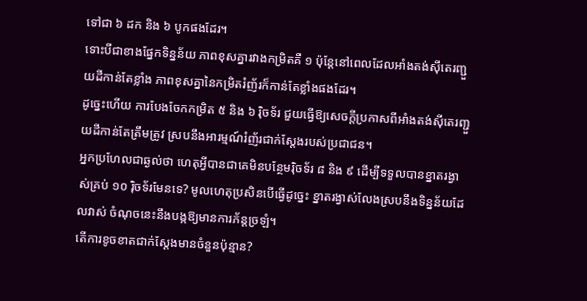ទៅជា ៦ ដក និង ៦ បូកផងដែរ។
ទោះបីជាខាងផ្នែកទិន្នន័យ ភាពខុសគ្នារវាងកម្រិតគឺ ១ ប៉ុន្តែនៅពេលដែលអាំងតង់ស៊ីតេរញ្ជួយដីកាន់តែខ្លាំង ភាពខុសគ្នានៃកម្រិតរំញ័រក៏កាន់តែខ្លាំងផងដែរ។
ដូច្នេះហើយ ការបែងចែកកម្រិត ៥ និង ៦ រ៉ិចទ័រ ជួយធ្វើឱ្យសេចក្តីប្រកាសពីអាំងតង់ស៊ីតេរញ្ជួយដីកាន់តែត្រឹមត្រូវ ស្របនឹងអារម្មណ៍រំញ័រជាក់ស្តែងរបស់ប្រជាជន។
អ្នកប្រហែលជាឆ្ងល់ថា ហេតុអ្វីបានជាគេមិនបន្ថែមរ៉ិចទ័រ ៨ និង ៩ ដើម្បីទទួលបានខ្នាតរង្វាស់គ្រប់ ១០ រ៉ិចទ័រមែនទេ? មូលហេតុប្រសិនបើធ្វើដូច្នេះ ខ្នាតរង្វាស់លែងស្របនឹងទិន្នន័យដែលវាស់ ចំណុចនេះនឹងបង្កឱ្យមានការភ័ន្តច្រឡំ។
តើការខូចខាតជាក់ស្តែងមានចំនួនប៉ុន្មាន?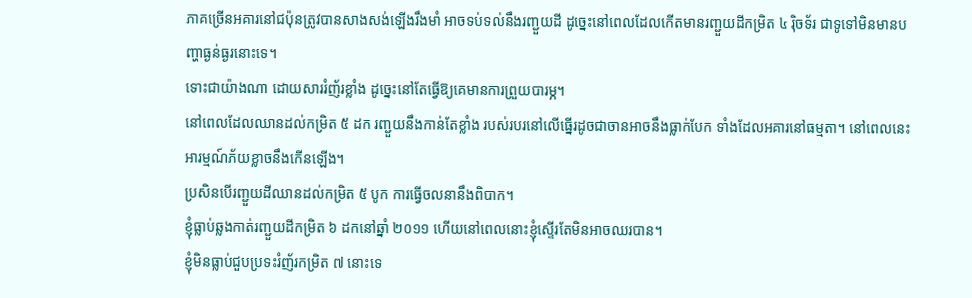ភាគច្រើនអគារនៅជប៉ុនត្រូវបានសាងសង់ឡើងរឹងមាំ អាចទប់ទល់នឹងរញ្ជួយដី ដូច្នេះនៅពេលដែលកើតមានរញ្ជួយដីកម្រិត ៤ រ៉ិចទ័រ ជាទូទៅមិនមានបញ្ហាធ្ងន់ធ្ងរនោះទេ។
ទោះជាយ៉ាងណា ដោយសាររំញ័រខ្លាំង ដូច្នេះនៅតែធ្វើឱ្យគេមានការព្រួយបារម្ភ។
នៅពេលដែលឈានដល់កម្រិត ៥ ដក រញ្ជួយនឹងកាន់តែខ្លាំង របស់របរនៅលើធ្នើរដូចជាចានអាចនឹងធ្លាក់បែក ទាំងដែលអគារនៅធម្មតា។ នៅពេលនេះ អារម្មណ៍ភ័យខ្លាចនឹងកើនឡើង។
ប្រសិនបើរញ្ជួយដីឈានដល់កម្រិត ៥ បូក ការធ្វើចលនានឹងពិបាក។
ខ្ញុំធ្លាប់ឆ្លងកាត់រញ្ជួយដីកម្រិត ៦ ដកនៅឆ្នាំ ២០១១ ហើយនៅពេលនោះខ្ញុំស្ទើរតែមិនអាចឈរបាន។
ខ្ញុំមិនធ្លាប់ជួបប្រទះរំញ័រកម្រិត ៧ នោះទេ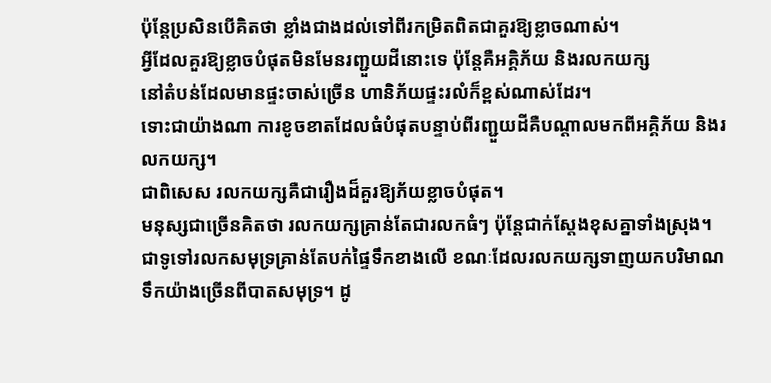ប៉ុន្តែប្រសិនបើគិតថា ខ្លាំងជាងដល់ទៅពីរកម្រិតពិតជាគួរឱ្យខ្លាចណាស់។
អ្វីដែលគួរឱ្យខ្លាចបំផុតមិនមែនរញ្ជួយដីនោះទេ ប៉ុន្តែគឺអគ្គិភ័យ និងរលកយក្ស
នៅតំបន់ដែលមានផ្ទះចាស់ច្រើន ហានិភ័យផ្ទះរលំក៏ខ្ពស់ណាស់ដែរ។
ទោះជាយ៉ាងណា ការខូចខាតដែលធំបំផុតបន្ទាប់ពីរញ្ជួយដីគឺបណ្តាលមកពីអគ្គិភ័យ និងរលកយក្ស។
ជាពិសេស រលកយក្សគឺជារឿងដ៏គួរឱ្យភ័យខ្លាចបំផុត។
មនុស្សជាច្រើនគិតថា រលកយក្សគ្រាន់តែជារលកធំៗ ប៉ុន្តែជាក់ស្តែងខុសគ្នាទាំងស្រុង។
ជាទូទៅរលកសមុទ្រគ្រាន់តែបក់ផ្ទៃទឹកខាងលើ ខណៈដែលរលកយក្សទាញយកបរិមាណទឹកយ៉ាងច្រើនពីបាតសមុទ្រ។ ដូ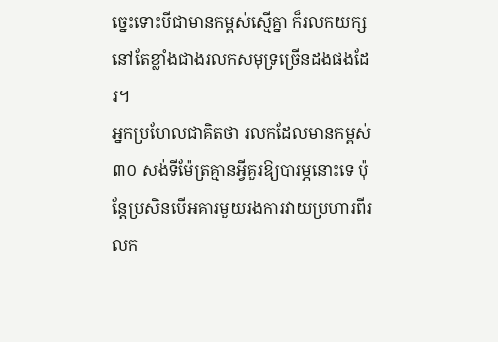ច្នេះទោះបីជាមានកម្ពស់ស្មើគ្នា ក៏រលកយក្សនៅតែខ្លាំងជាងរលកសមុទ្រច្រើនដងផងដែរ។
អ្នកប្រហែលជាគិតថា រលកដែលមានកម្ពស់ ៣០ សង់ទីម៉ែត្រគ្មានអ្វីគួរឱ្យបារម្ភនោះទេ ប៉ុន្តែប្រសិនបើអគារមួយរងការវាយប្រហារពីរលក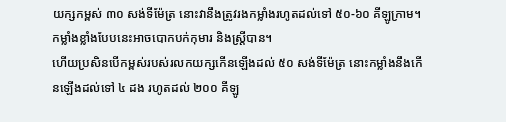យក្សកម្ពស់ ៣០ សង់ទីម៉ែត្រ នោះវានឹងត្រូវរងកម្លាំងរហូតដល់ទៅ ៥០-៦០ គីឡូក្រាម។ កម្លាំងខ្លាំងបែបនេះអាចបោកបក់កុមារ និងស្រ្តីបាន។
ហើយប្រសិនបើកម្ពស់របស់រលកយក្សកើនឡើងដល់ ៥០ សង់ទីម៉ែត្រ នោះកម្លាំងនឹងកើនឡើងដល់ទៅ ៤ ដង រហូតដល់ ២០០ គីឡូ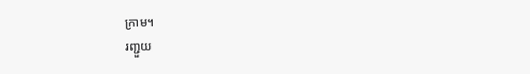ក្រាម។
រញ្ជួយ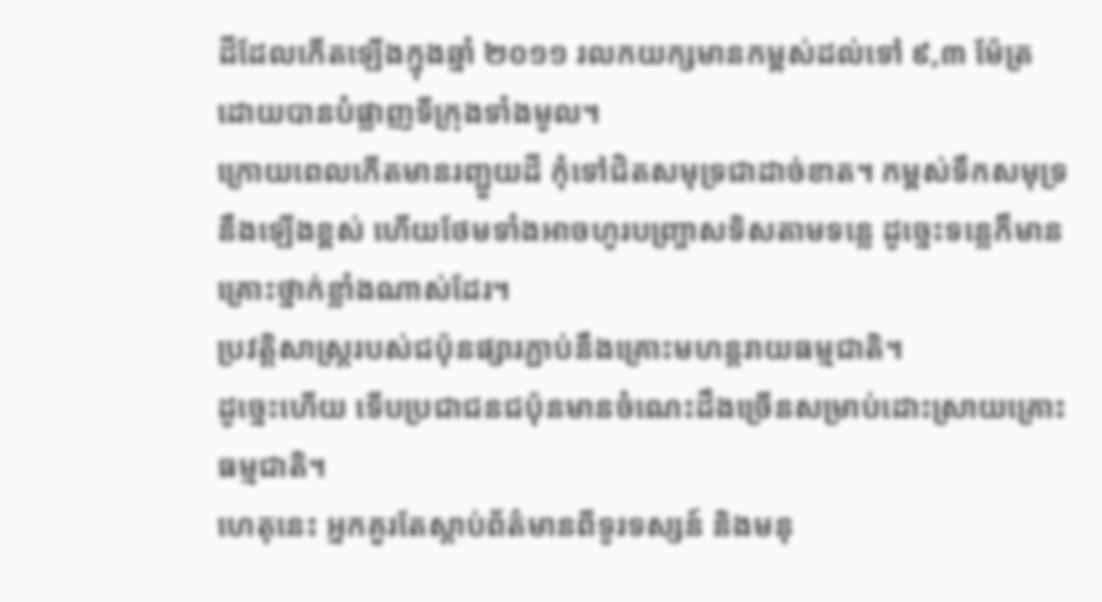ដីដែលកើតឡើងក្នុងឆ្នាំ ២០១១ រលកយក្សមានកម្ពស់ដល់ទៅ ៩,៣ ម៉ែត្រ ដោយបានបំផ្លាញទីក្រុងទាំងមូល។
ក្រោយពេលកើតមានរញ្ជួយដី កុំទៅជិតសមុទ្រជាដាច់ខាត។ កម្ពស់ទឹកសមុទ្រនឹងឡើងខ្ពស់ ហើយថែមទាំងអាចហូរបញ្ច្រាសទិសតាមទន្លេ ដូច្នេះទន្លេក៏មានគ្រោះថ្នាក់ខ្លាំងណាស់ដែរ។
ប្រវត្តិសាស្រ្តរបស់ជប៉ុនផ្សារភ្ជាប់នឹងគ្រោះមហន្តរាយធម្មជាតិ។
ដូច្នេះហើយ ទើបប្រជាជនជប៉ុនមានចំណេះដឹងច្រើនសម្រាប់ដោះស្រាយគ្រោះធម្មជាតិ។
ហេតុនេះ អ្នកគួរតែស្តាប់ព័ត៌មានពីទូរទស្សន៍ និងមនុ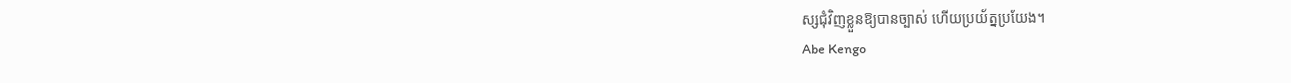ស្សជុំវិញខ្លួនឱ្យបានច្បាស់ ហើយប្រយ័ត្នប្រយែង។
Abe Kengo